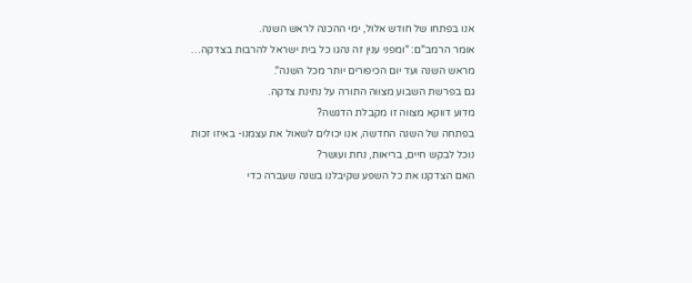אנו בפתחו של חודש אלול, ימי ההכנה לראש השנה.
אומר הרמב"ם: "ומפני ענין זה נהגו כל בית ישראל להרבות בצדקה…
מראש השנה ועד יום הכיפורים יותר מכל השנה".
גם בפרשת השבוע מצווה התורה על נתינת צדקה.
מדוע דווקא מצווה זו מקבלת הדגשה?
בפתחה של השנה החדשה, אנו יכולים לשאול את עצמנו- באיזו זכות
נוכל לבקש חיים, בריאות, נחת ועושר?
האם הצדקנו את כל השפע שקיבלנו בשנה שעברה כדי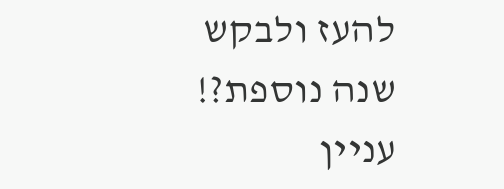להעז ולבקש שנה נוספת?!
עניין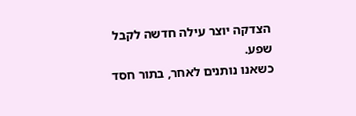הצדקה יוצר עילה חדשה לקבל שפע.
כשאנו נותנים לאחר, בתור חסד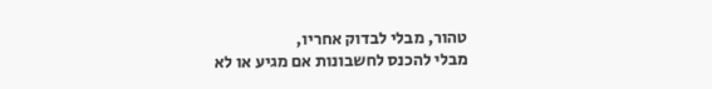טהור, מבלי לבדוק אחריו,
מבלי להכנס לחשבונות אם מגיע או לא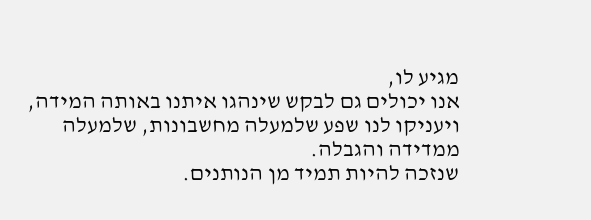מגיע לו,
אנו יכולים גם לבקש שינהגו איתנו באותה המידה,
ויעניקו לנו שפע שלמעלה מחשבונות, שלמעלה ממדידה והגבלה.
שנזכה להיות תמיד מן הנותנים.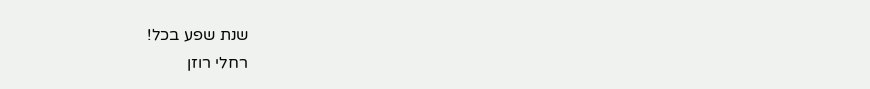שנת שפע בכל!
רחלי רוזן